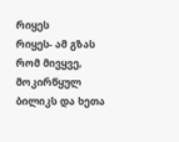რიყეს
რიყეს- ამ გზას რომ მივყვე, მოკირწყულ ბილიკს და ხეთა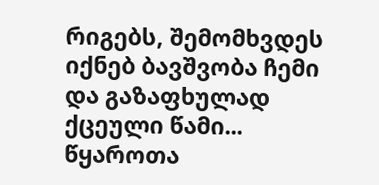რიგებს, შემომხვდეს იქნებ ბავშვობა ჩემი და გაზაფხულად ქცეული წამი... წყაროთა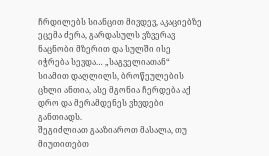ჩრდილებს სიანცით მივდევ, აკაციებზე ეცემა ძერა, გარდასულს ვზვერავ ნაცნობი მზერით და სულში ისე იჭრება სევდა… „საგველიათან“ სიამით დაღლილს, ბროწეულების ცხლი ანთია, ასე მგონია ჩერდება აქ დრო და მერამდენეს ვხვდები განთიადს.
შეგიძლიათ გააზიაროთ მასალა, თუ მიუთითებთ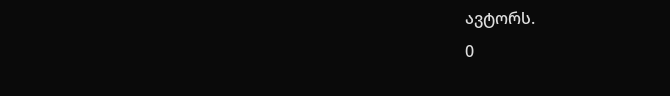ავტორს.
0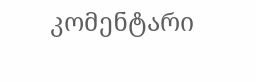კომენტარი